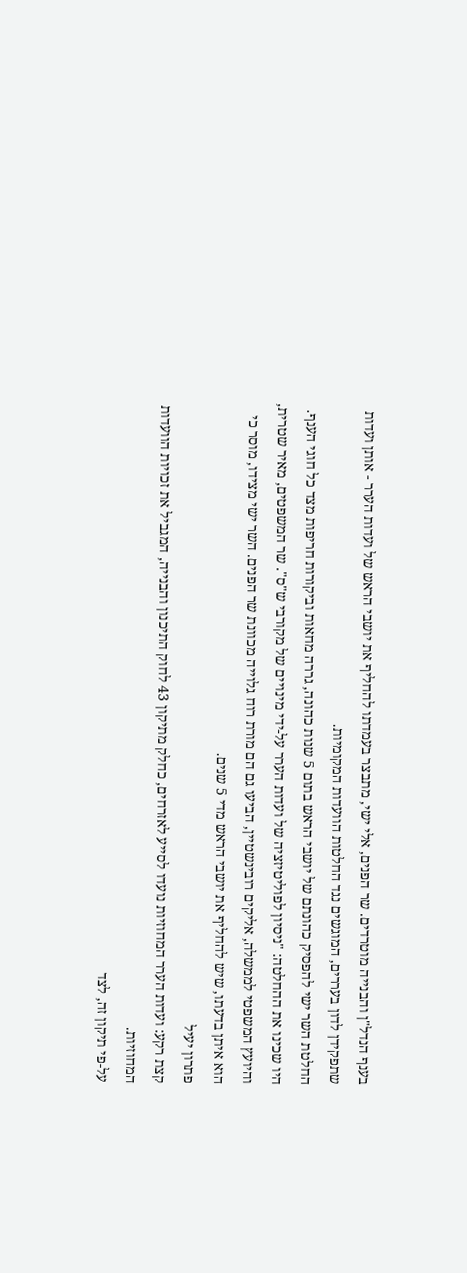בענף הנדל"ן והבנייה מוטרדים. שר הפנים, אלי ישי, מתבצר בעמדתו להחליף את יושבי הראש של ועדות הערר - אותן ועדות שתפקידן לדון בעררים, המוגשים נגד החלטות הוועדות המקומיות.
החלטת השר ישי להפסיק כהונתם של יושבי הראש בתום 5 שנות כהונה, גררה מחאות וביקורות חריפות מצד כל חוגי הענף. היו שכינו את ההחלטה: "ניסיון לפוליטיזציה של ועדות הערר על-ידי מינויים של מקורבי ש"ס". שר המשפטים, מאיר שטרית, והיועץ המשפטי לממשלה, אליקים רובינשטיין, הביעו גם הם מורת רוח גלוייה מכוונת שר הפנים. השר ישי מצידו, מוסר כי הוא איתן בדעתו, שיש להחליף את יושבי הראש מדי 5 שנים.
פתרון יעיל
קצת רקע: ועדות הערר המחוזיות נועדו לסייע לאזרחים, כחלק מתיקון 43 לחוק התיכנון והבנייה, המגביל את זכויות הוועדות המחוזיות.
על-פי תיקון זה, לצד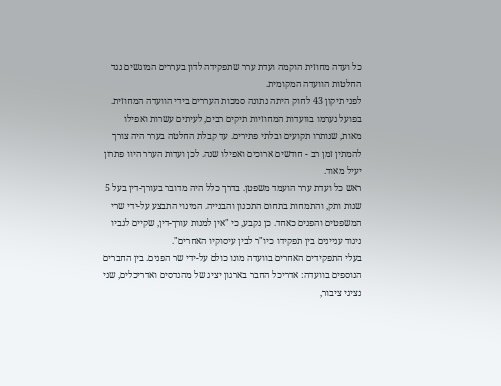כל ועדה מחוזית הוקמה ועדת ערר שתפקידה לדון בעררים המוגשים נגד החלטות הוועדה המקומית.
לפני תיקון 43 לחוק היתה נתונה סמכות העררים בידי הוועדה המחוזית. בפועל נערמו בוועדות המחוזיות תיקים רבים, לעיתים עשרות ואפילו מאות, שנותרו תקועים ובלתי פתירים. עד קבלת החלטה בערר היה צורך להמתין זמן רב - חודשים ארוכים ואפילו שנה. לכן ועדות הערר היוו פתרון יעיל מאוד.
ראש כל ועדת ערר הועמד משפטן. בדרך כלל היה מדובר בעורך-דין בעל 5 שנות ותק, והתמחות בתחום התכנון והבנייה. המינוי התבצע על-ידי שרי המשפטים והפנים כאחד. כן נקבע, כי "אין למנות עורך-דין, שקיים לגביו ניגוד עניינים בין תפקידו כיו"ר לבין עיסוקיו האחרים".
בעלי התפקידים האחרים בוועדה מונו כולם על-ידי שר הפנים. בין החברים הנוספים בוועדה: אדריכל החבר בארגון יציג של מהנדסים ואדריכלים, שני נציגי ציבור,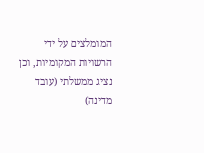המומלצים על ידי הרשויות המקומיות, וכן נציג ממשלתי (עובד מדינה)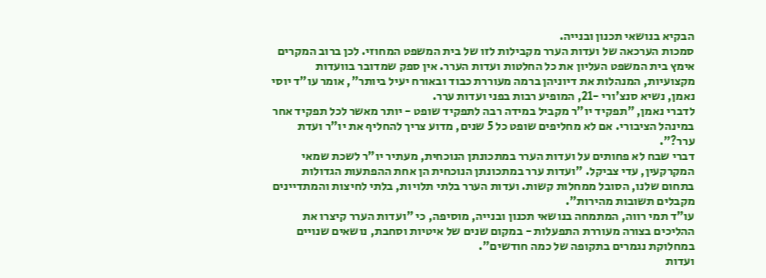הבקיא בנושאי תכנון ובנייה.
סמכות הערכאה של ועדות הערר מקבילות לזו של בית המשפט המחוזי. לכן ברוב המקרים אימץ בית המשפט העליון את כל החלטות ועדות הערר. אין ספק שמדובר בוועדות מקצועיות, המנהלות את דיוניהן ברמה מעוררת כבוד ובאורח יעיל ביותר", אומר עו"ד יוסי נאמן, נשיא סנצ'ורי -21, המופיע רבות בפני ועדות ערר.
לדברי נאמן, "תפקיד יו"ר מקביל במידה רבה לתפקיד שופט - יותר מאשר לכל תפקיד אחר במינהל הציבורי. אם לא מחליפים שופט כל 5 שנים, מדוע צריך להחליף את יו"ר ועדת ערר?".
דברי שבח לא פחותים על ועדות הערר במתכונתן הנוכחית, מעתיר יו"ר לשכת שמאי המקרקעין, עדי צביקל. "ועדות ערר במתכונתן הנוכחית הן אחת ההפתעות הגדולות בתחום שלנו, הסובל ממחלות קשות. ועדות הערר בלתי תלויות, בלתי לחיצות והמתדיינים מקבלים תשובות מהירות".
עו"ד תמי רווה, המתמחה בנושאי תכנון ובנייה, מוסיפה, כי "ועדות הערר קיצרו את ההליכים בצורה מעוררת התפעלות - במקום שנים של איטיות וסחבת, נושאים שנויים במחלוקת נגמרים בתקופה של כמה חודשים".
ועדות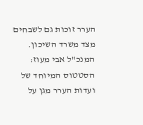הערר זוכות גם לשבחים מצד משרד השיכון. המנכ"ל אבי מעוז: הסטטוס המיוחד של ועדות הערר מגן על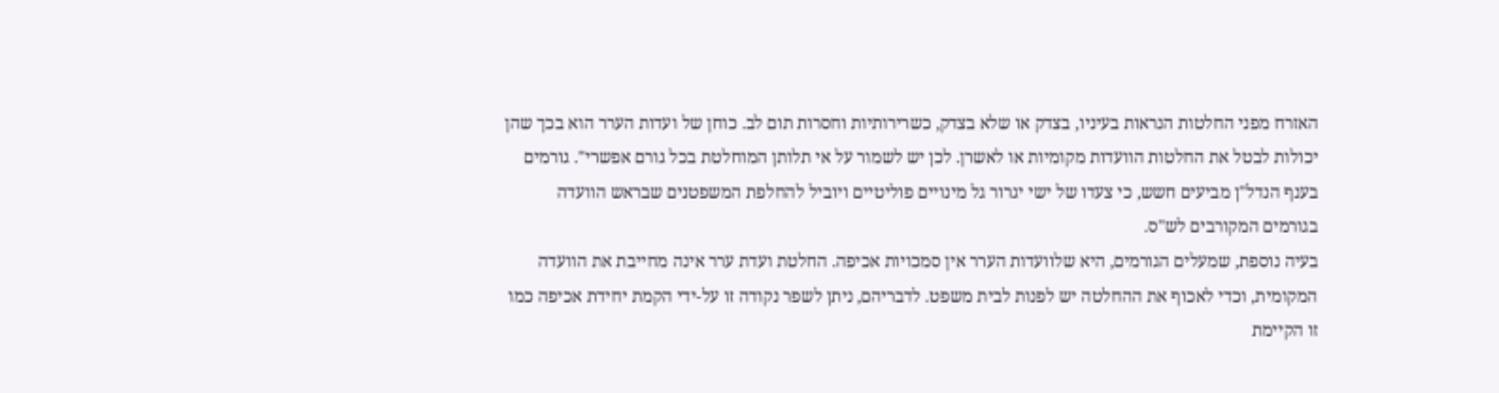האזרח מפני החלטות הנראות בעיניו, בצדק או שלא בצדק, כשרירותיות וחסרות תום לב. כוחן של ועדות הערר הוא בכך שהן יכולות לבטל את החלטות הוועדות מקומיות או לאשרן. לכן יש לשמור על אי תלותן המוחלטת בכל גורם אפשרי". גורמים בענף הנדל"ן מביעים חשש, כי צעדו של ישי יגרור גל מינויים פוליטיים ויוביל להחלפת המשפטנים שבראש הוועדה בגורמים המקורבים לש"ס.
בעיה נוספת, שמעלים הגורמים, היא שלוועדות הערר אין סמכויות אכיפה. החלטת ועדת ערר אינה מחייבת את הוועדה המקומית, וכדי לאכוף את ההחלטה יש לפנות לבית משפט. לדבריהם, ניתן לשפר נקודה זו על-ידי הקמת יחידת אכיפה כמו זו הקיימת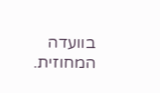בוועדה המחוזית.